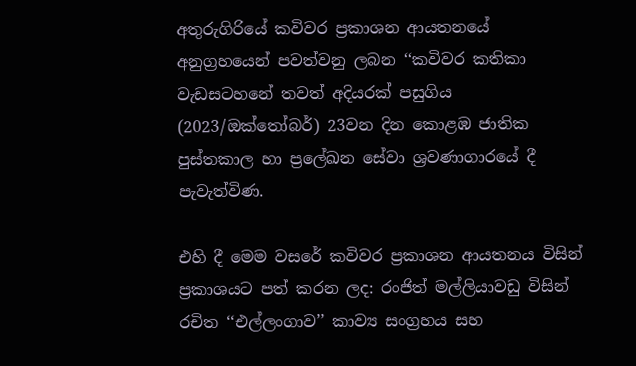අතුරුගිරියේ කවිවර ප්‍රකාශන ආයතනයේ අනුග්‍රහයෙන් පවත්වනු ලබන ‘‘කවිවර කතිකා වැඩසටහනේ තවත් අදියරක් පසුගිය (2023/ඔක්තෝබර්) 23වන දින කොළඹ ජාතික
පුස්තකාල හා ප්‍රලේඛන සේවා ශ්‍රවණාගාරයේ දී පැවැත්විණ.

එහි දී මෙම වසරේ කවිවර ප්‍රකාශන ආයතනය විසින් ප්‍රකාශයට පත් කරන ලද: රංජිත් මල්ලියාවඩු විසින් රචිත ‘‘එල්ලංගාව’’ කාව්‍ය සංග්‍රහය සහ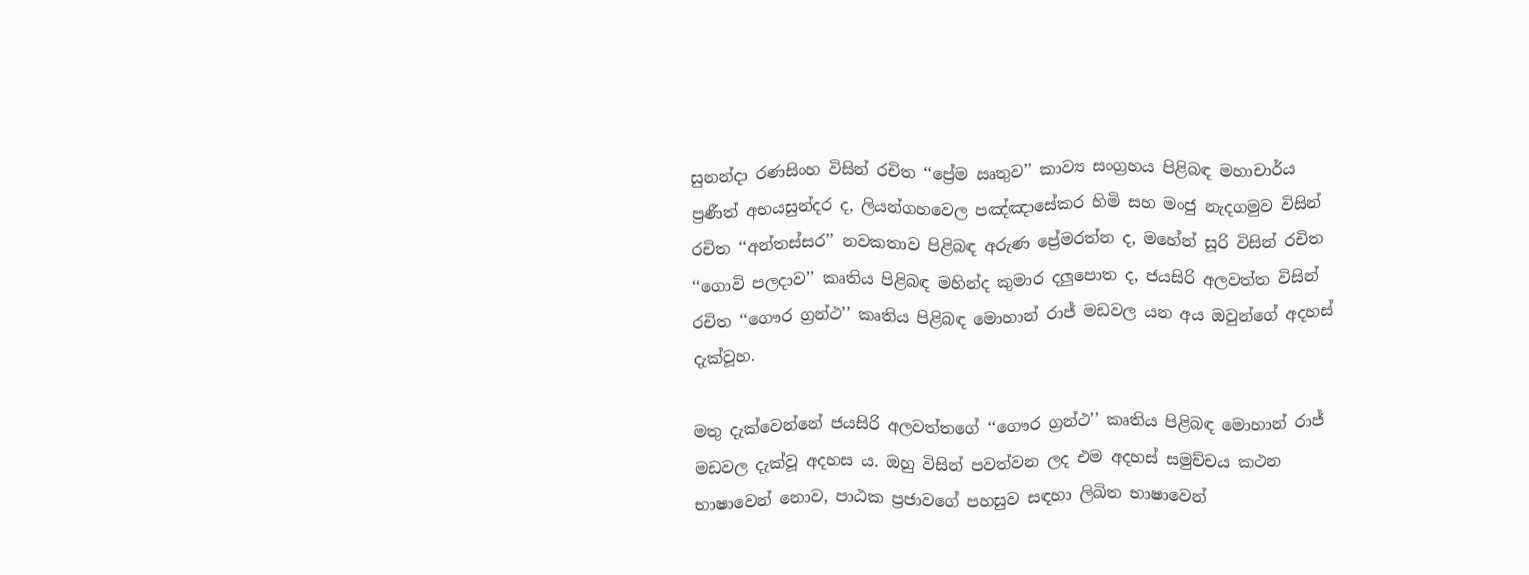සුනන්දා රණසිංහ විසින් රචිත ‘‘ප්‍රේම ඍතුව’’ කාව්‍ය සංග්‍රහය පිළිබඳ මහාචාර්ය ප්‍රණීත් අභයසුන්දර ද, ලියන්ගහවෙල පඤ්ඤාසේකර හිමි සහ මංජු නැදගමුව විසින් රචිත ‘‘අන්තස්සර’’ නවකතාව පිළිබඳ අරුණ ප්‍රේමරත්න ද, මහේන් සූරි විසින් රචිත ‘‘ගොවි පලදාව’’ කෘතිය පිළිබඳ මහින්ද කුමාර දලුපොත ද, ජයසිරි අලවත්ත විසින් රචිත ‘‘ගෞර ග්‍රන්ථ’’ කෘතිය පිළිබඳ මොහාන් රාජ් මඩවල යන අය ඔවුන්ගේ අදහස් දැක්වූහ.

මතු දැක්වෙන්නේ ජයසිරි අලවත්තගේ ‘‘ගෞර ග්‍රන්ථ’’ කෘතිය පිළිබඳ මොහාන් රාජ් මඩවල දැක්වූ අදහස ය. ඔහු විසින් පවත්වන ලද එම අදහස් සමුච්චය කථන භාෂාවෙන් නොව, පාඨක ප්‍රජාවගේ පහසුව සඳහා ලිඛිත භාෂාවෙන්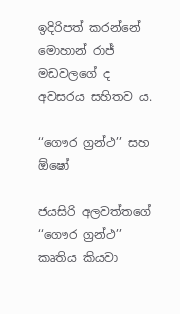ඉදිරිපත් කරන්නේ මොහාන් රාජ් මඩවලගේ ද අවසරය සහිතව ය.

‘‘ගෞර ග්‍රන්ථ’’ සහ ඕෂෝ

ජයසිරි අලවත්තගේ ‘‘ගෞර ග්‍රන්ථ’’ කෘතිය කියවා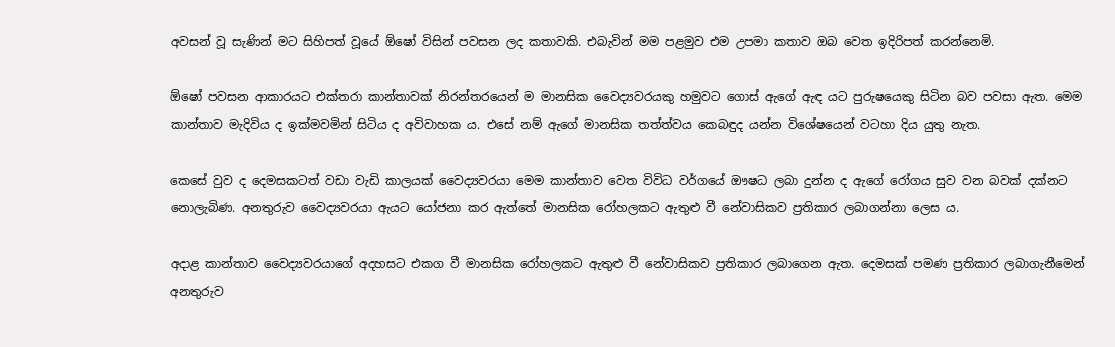අවසන් වූ සැණින් මට සිහිපත් වූයේ ඕෂෝ විසින් පවසන ලද කතාවකි. එබැවින් මම පළමුව එම උපමා කතාව ඔබ වෙත ඉදිරිපත් කරන්නෙමි.

ඕෂෝ පවසන ආකාරයට එක්තරා කාන්තාවක් නිරන්තරයෙන් ම මානසික වෛද්‍යවරයකු හමුවට ගොස් ඇගේ ඇඳ යට පුරුෂයෙකු සිටින බව පවසා ඇත. මෙම කාන්තාව මැදිවිය ද ඉක්මවමින් සිටිය ද අවිවාහක ය. එසේ නම් ඇගේ මානසික තත්ත්වය කෙබඳුද යන්න විශේෂයෙන් වටහා දිය යුතු නැත.

කෙසේ වුව ද දෙමසකටත් වඩා වැඩි කාලයක් වෛද්‍යවරයා මෙම කාන්තාව වෙත විවිධ වර්ගයේ ඖෂධ ලබා දුන්න ද ඇගේ රෝගය සුව වන බවක් දක්නට නොලැබිණ. අනතුරුව වෛද්‍යවරයා ඇයට යෝජනා කර ඇත්තේ මානසික රෝහලකට ඇතුළු වී නේවාසිකව ප්‍රතිකාර ලබාගන්නා ලෙස ය.

අදාළ කාන්තාව වෛද්‍යවරයාගේ අදහසට එකග වී මානසික රෝහලකට ඇතුළු වී නේවාසිකව ප්‍රතිකාර ලබාගෙන ඇත. දෙමසක් පමණ ප්‍රතිකාර ලබාගැනීමෙන් අනතුරුව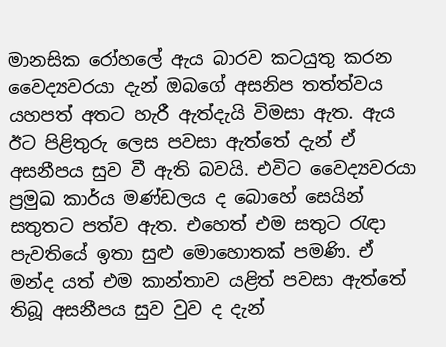මානසික රෝහලේ ඇය බාරව කටයුතු කරන වෛද්‍යවරයා දැන් ඔබගේ අසනිප තත්ත්වය යහපත් අතට හැරී ඇත්දැයි විමසා ඇත. ඇය ඊට පිළිතුරු ලෙස පවසා ඇත්තේ දැන් ඒ අසනීපය සුව වී ඇති බවයි. එවිට වෛද්‍යවරයා ප්‍රමුඛ කාර්ය මණ්ඩලය ද බොහේ සෙයින් සතුතට පත්ව ඇත. එහෙත් එම සතුට රැඳා පැවතියේ ඉතා සුළු මොහොතක් පමණි. ඒ මන්ද යත් එම කාන්තාව යළිත් පවසා ඇත්තේ තිබූ අසනීපය සුව වුව ද දැන්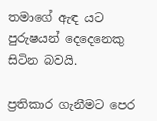තමාගේ ඇඳ යට පුරුෂයන් දෙදෙනෙකු සිටින බවයි.

ප්‍රතිකාර ගැනීමට පෙර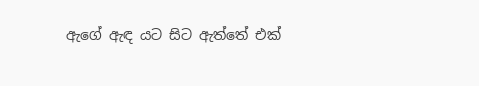ඇගේ ඇඳ යට සිට ඇත්තේ එක්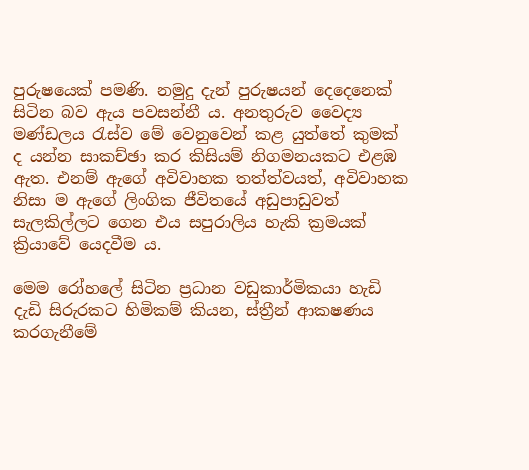පුරුෂයෙක් පමණි. නමුදු දැන් පුරුෂයන් දෙදෙනෙක් සිටින බව ඇය පවසන්නී ය. අනතුරුව වෛද්‍ය මණ්ඩලය රැස්ව මේ වෙනුවෙන් කළ යුත්තේ කුමක් ද යන්න සාකච්ඡා කර කිසියම් නිගමනයකට එළඹ ඇත. එනම් ඇගේ අවිවාහක තත්ත්වයත්, අවිවාහක නිසා ම ඇගේ ලිංගික ජීවිතයේ අඩුපාඩුවත් සැලකිල්ලට ගෙන එය සපුරාලිය හැකි ක්‍රමයක් ක්‍රියාවේ යෙදවීම ය.

මෙම රෝහලේ සිටින ප්‍රධාන වඩුකාර්මිකයා හැඩි දැඩි සිරුරකට හිමිකම් කියන, ස්ත්‍රීන් ආකෂණය කරගැනීමේ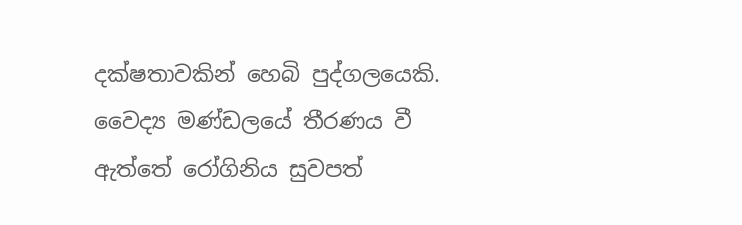දක්ෂතාවකින් හෙබි පුද්ගලයෙකි. වෛද්‍ය මණ්ඩලයේ තීරණය වී ඇත්තේ රෝගිනිය සුවපත්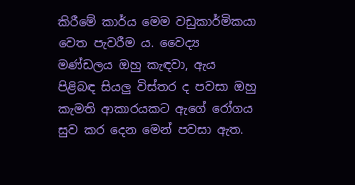කිරීමේ කාර්ය මෙම වඩුකාර්මිකයා වෙත පැවරීම ය. වෛද්‍ය මණ්ඩලය ඔහු කැඳවා, ඇය පිළිබඳ සියලු විස්තර ද පවසා ඔහු කැමති ආකාරයකට ඇගේ රෝගය සුව කර දෙන මෙන් පවසා ඇත.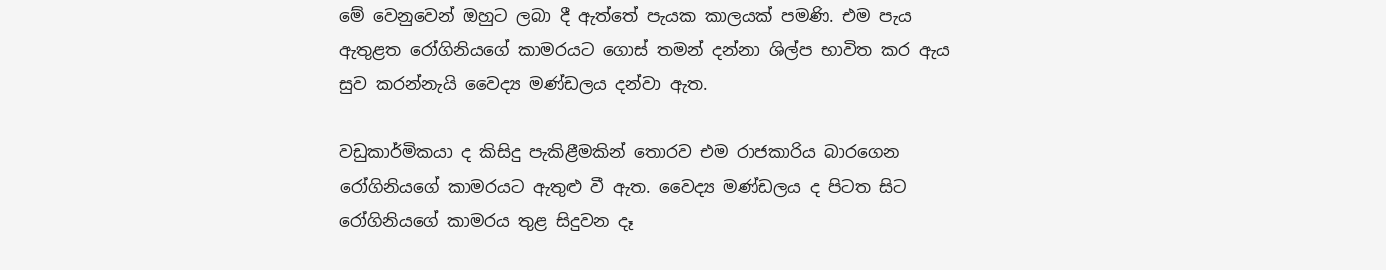මේ වෙනුවෙන් ඔහුට ලබා දී ඇත්තේ පැයක කාලයක් පමණි. එම පැය ඇතුළත රෝගිනියගේ කාමරයට ගොස් තමන් දන්නා ශිල්ප භාවිත කර ඇය සුව කරන්නැයි වෛද්‍ය මණ්ඩලය දන්වා ඇත.

වඩුකාර්මිකයා ද කිසිදු පැකිළීමකින් තොරව එම රාජකාරිය බාරගෙන රෝගිනියගේ කාමරයට ඇතුළු වී ඇත. වෛද්‍ය මණ්ඩලය ද පිටත සිට රෝගිනියගේ කාමරය තුළ සිදුවන දෑ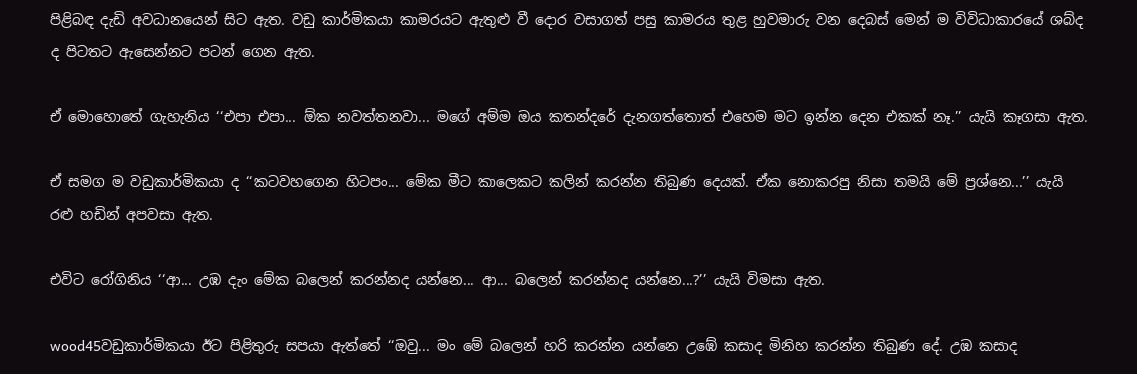පිළිබඳ දැඩි අවධානයෙන් සිට ඇත. වඩු කාර්මිකයා කාමරයට ඇතුළු වී දොර වසාගත් පසු කාමරය තුළ හුවමාරු වන දෙබස් මෙන් ම විවිධාකාරයේ ශබ්ද ද පිටතට ඇසෙන්නට පටන් ගෙන ඇත.

ඒ මොහොතේ ගැහැනිය ‘‘එපා එපා... ඕක නවත්තනවා... මගේ අම්ම ඔය කතන්දරේ දැනගත්තොත් එහෙම මට ඉන්න දෙන එකක් නෑ.’’ යැයි කෑගසා ඇත.

ඒ සමග ම වඩුකාර්මිකයා ද ‘‘කටවහගෙන හිටපං... මේක මීට කාලෙකට කලින් කරන්න තිබුණ දෙයක්. ඒක නොකරපු නිසා තමයි මේ ප්‍රශ්නෙ...’’ යැයි රළු හඩින් අපවසා ඇත.

එවිට රෝගිනිය ‘‘ආ... උඹ දැං මේක බලෙන් කරන්නද යන්නෙ... ආ... බලෙන් කරන්නද යන්නෙ...?’’ යැයි විමසා ඇත.

wood45වඩුකාර්මිකයා ඊට පිළිතුරු සපයා ඇත්තේ ‘‘ඔවු... මං මේ බලෙන් හරි කරන්න යන්නෙ උඹේ කසාද මිනිහ කරන්න තිබුණ දේ. උඹ කසාද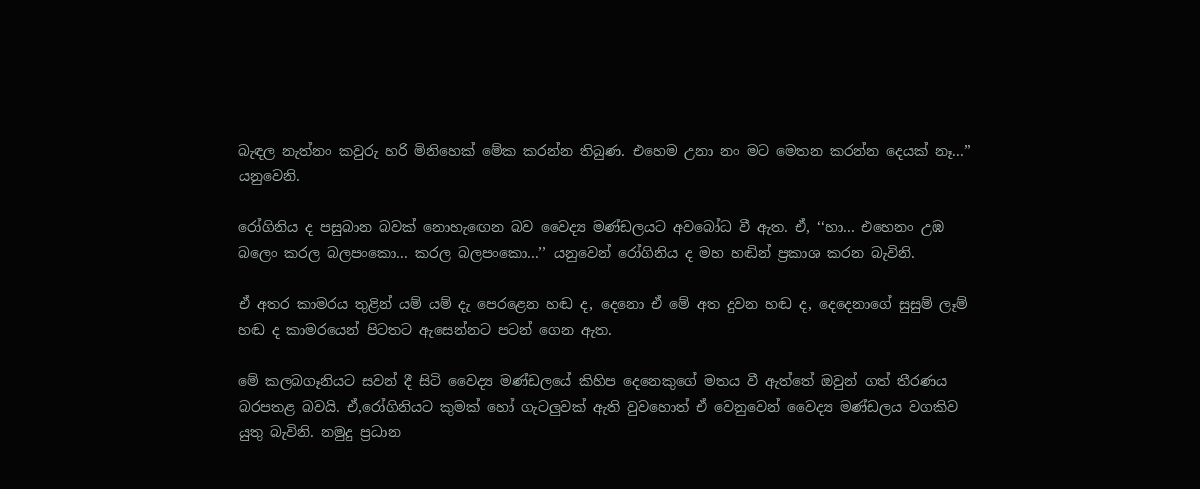බැඳල නැත්නං කවුරු හරි මිනිහෙක් මේක කරන්න තිබුණ. එහෙම උනා නං මට මෙතන කරන්න දෙයක් නෑ...’’ යනුවෙනි.

රෝගිනිය ද පසුබාන බවක් නොහැඟෙන බව වෛද්‍ය මණ්ඩලයට අවබෝධ වී ඇත. ඒ, ‘‘හා... එහෙනං උඹ බලෙං කරල බලපංකො... කරල බලපංකො...’’ යනුවෙන් රෝගිනිය ද මහ හඬින් ප්‍රකාශ කරන බැවිනි.

ඒ අතර කාමරය තුළින් යම් යම් දැ පෙරළෙන හඬ ද, දෙනො ඒ මේ අත දුවන හඬ ද, දෙදෙනාගේ සුසුම් ලෑම් හඬ ද කාමරයෙන් පිටතට ඇසෙන්නට පටන් ගෙන ඇත.

මේ කලබගෑනියට සවන් දී සිටි වෛද්‍ය මණ්ඩලයේ කිහිප දෙනෙකුගේ මතය වී ඇත්තේ ඔවුන් ගත් තීරණය බරපතළ බවයි. ඒ,රෝගිනියට කුමක් හෝ ගැටලුවක් ඇති වුවහොත් ඒ වෙනුවෙන් වෛද්‍ය මණ්ඩලය වගකිව යුතු බැවිනි. නමුදු ප්‍රධාන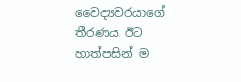වෛද්‍යවරයාගේ තීරණය ඊට හාත්පසින් ම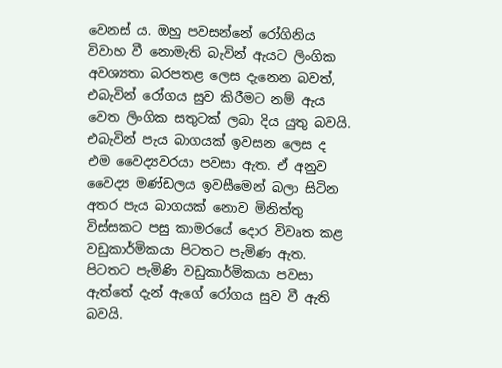වෙනස් ය. ඔහු පවසන්නේ රෝගිනිය විවාහ වී නොමැති බැවින් ඇයට ලිංගික අවශ්‍යතා බරපතළ ලෙස දැනෙන බවත්, එබැවින් රෝගය සුව කිරීමට නම් ඇය වෙත ලිංගික සතුටක් ලබා දිය යුතු බවයි. එබැවින් පැය බාගයක් ඉවසන ලෙස ද එම වෛද්‍යවරයා පවසා ඇත. ඒ අනුව වෛද්‍ය මණ්ඩලය ඉවසීමෙන් බලා සිටින අතර පැය බාගයක් නොව මිනිත්තු විස්සකට පසු කාමරයේ දොර විවෘත කළ වඩුකාර්මිකයා පිටතට පැමිණ ඇත. පිටතට පැමිණි වඩුකාර්මිකයා පවසා ඇත්තේ දැන් ඇගේ රෝගය සුව වී ඇති බවයි.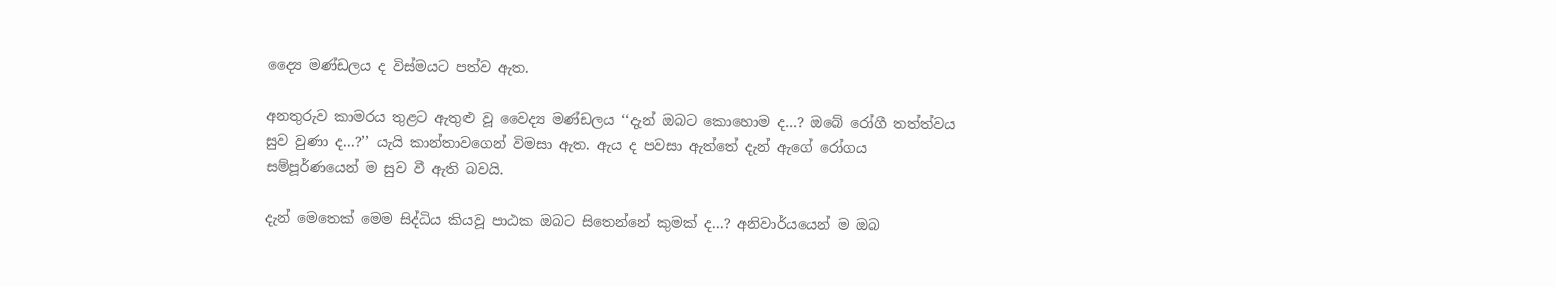ද්‍යෛ මණ්ඩලය ද විස්මයට පත්ව ඇත.

අනතුරුව කාමරය තුළට ඇතුළු වූ වෛද්‍ය මණ්ඩලය ‘‘දැන් ඔබට කොහොම ද...? ඔබේ රෝගී තත්ත්වය සුව වුණා ද...?’’ යැයි කාන්තාවගෙන් විමසා ඇත. ඇය ද පවසා ඇත්තේ දැන් ඇගේ රෝගය සම්පූර්ණයෙන් ම සුව වී ඇති බවයි.

දැන් මෙතෙක් මෙම සිද්ධිය කියවූ පාඨක ඔබට සිතෙන්නේ කුමක් ද...? අනිවාර්යයෙන් ම ඔබ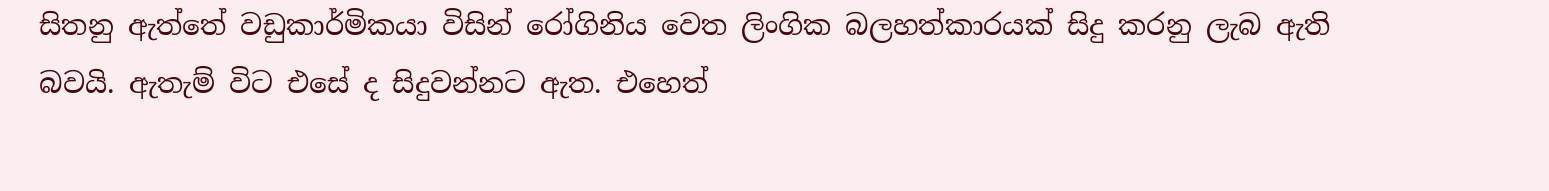සිතනු ඇත්තේ වඩුකාර්මිකයා විසින් රෝගිනිය වෙත ලිංගික බලහත්කාරයක් සිදු කරනු ලැබ ඇති බවයි. ඇතැම් විට එසේ ද සිදුවන්නට ඇත. එහෙත්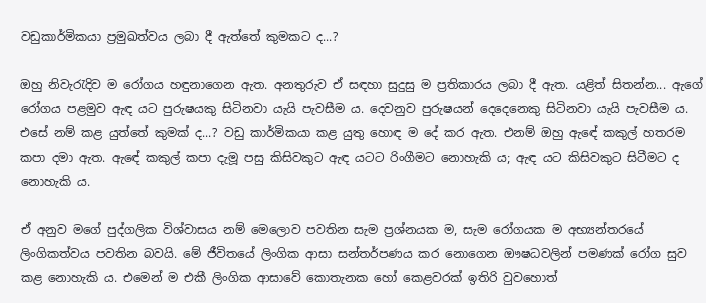වඩුකාර්මිකයා ප්‍රමුඛත්වය ලබා දී ඇත්තේ කුමකට ද...?

ඔහු නිවැරැදිව ම රෝගය හඳුනාගෙන ඇත. අනතුරුව ඒ සඳහා සුදුසු ම ප්‍රතිකාරය ලබා දී ඇත. යළිත් සිතන්න... ඇගේ රෝගය පළමුව ඇඳ යට පුරුෂයකු සිටිනවා යැයි පැවසීම ය. දෙවනුව පුරුෂයන් දෙදෙනෙකු සිටිනවා යැයි පැවසීම ය. එසේ නම් කළ යුත්තේ කුමක් ද...? වඩු කාර්මිකයා කළ යුතු හොඳ ම දේ කර ඇත. එනම් ඔහු ඇඳේ කකුල් හතරම කපා දමා ඇත. ඇඳේ කකුල් කපා දැමූ පසු කිසිවකුට ඇඳ යටට රිංගීමට නොහැකි ය; ඇඳ යට කිසිවකුට සිටීමට ද නොහැකි ය.

ඒ අනුව මගේ පුද්ගලික විශ්වාසය නම් මෙලොව පවතින සැම ප්‍රශ්නයක ම, සැම රෝගයක ම අභ්‍යන්තරයේ ලිංගිකත්වය පවතින බවයි. මේ ජීවිතයේ ලිංගික ආසා සන්තර්පණය කර නොගෙන ඖෂධවලින් පමණක් රෝග සුව කළ නොහැකි ය. එමෙන් ම එකී ලිංගික ආසාවේ කොතැනක හෝ කෙළවරක් ඉතිරි වුවහොත්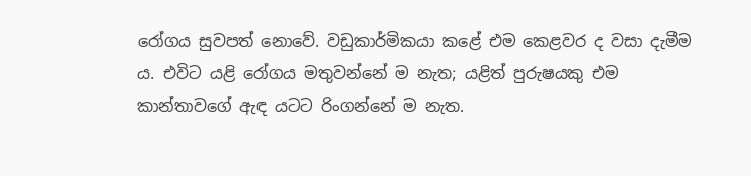රෝගය සුවපත් නොවේ. වඩුකාර්මිකයා කළේ එම කෙළවර ද වසා දැමීම ය. එවිට යළි රෝගය මතුවන්නේ ම නැත; යළිත් පුරුෂයකු එම කාන්තාවගේ ඇඳ යටට රිංගන්නේ ම නැත.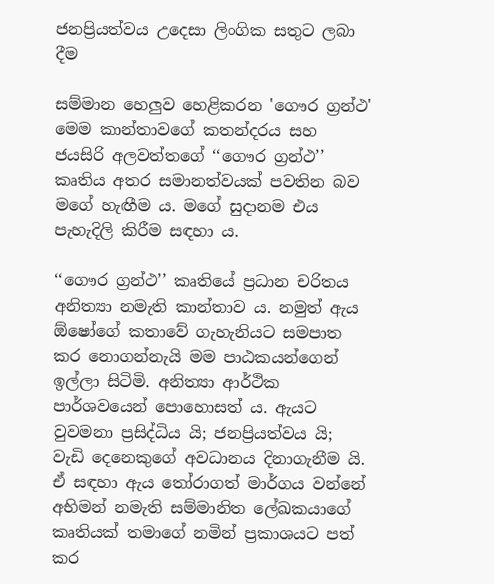ජනප්‍රියත්වය උදෙසා ලිංගික සතුට ලබා දීම

සම්මාන හෙලුව හෙළිකරන 'ගෞර ග්‍රන්ථ'
මෙම කාන්තාවගේ කතන්දරය සහ ජයසිරි අලවත්තගේ ‘‘ගෞර ග්‍රන්ථ’’ කෘතිය අතර සමානත්වයක් පවතින බව මගේ හැඟීම ය. මගේ සුදානම එය පැහැදිලි කිරීම සඳහා ය.

‘‘ගෞර ග්‍රන්ථ’’ කෘතියේ ප්‍රධාන චරිතය අනිත්‍යා නමැති කාන්තාව ය. නමුත් ඇය ඕෂෝගේ කතාවේ ගැහැනියට සමපාත කර නොගන්නැයි මම පාඨකයන්ගෙන් ඉල්ලා සිටිමි. අනිත්‍යා ආර්ථික පාර්ශවයෙන් පොහොසත් ය. ඇයට වුවමනා ප්‍රසිද්ධිය යි; ජනප්‍රියත්වය යි; වැඩි දෙනෙකුගේ අවධානය දිනාගැනීම යි. ඒ සඳහා ඇය තෝරාගත් මාර්ගය වන්නේ අභිමන් නමැති සම්මානිත ලේඛකයාගේ කෘතියක් තමාගේ නමින් ප්‍රකාශයට පත් කර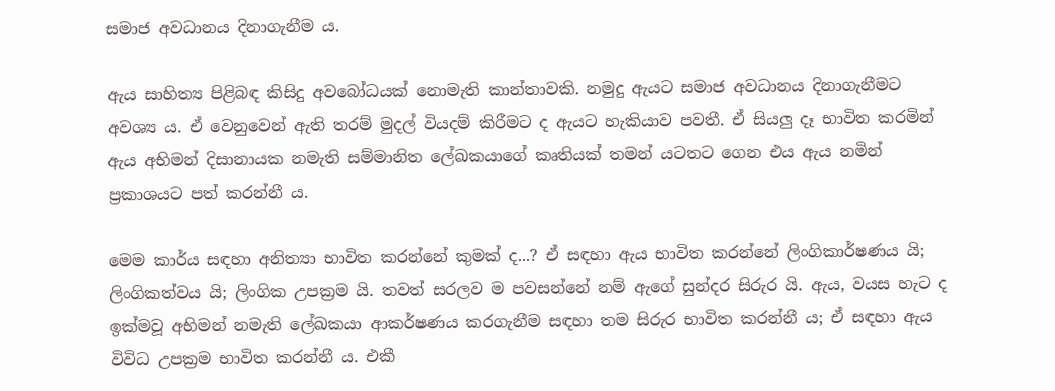සමාජ අවධානය දිනාගැනීම ය.

ඇය සාහිත්‍ය පිළිබඳ කිසිදු අවබෝධයක් නොමැති කාන්තාවකි. නමුදු ඇයට සමාජ අවධානය දිනාගැනීමට අවශ්‍ය ය. ඒ වෙනුවෙන් ඇති තරම් මුදල් වියදම් කිරීමට ද ඇයට හැකියාව පවතී. ඒ සියලු දෑ භාවිත කරමින් ඇය අභිමන් දිසානායක නමැති සම්මානිත ලේඛකයාගේ කෘතියක් තමන් යටතට ගෙන එය ඇය නමින් ප්‍රකාශයට පත් කරන්නී ය.

මෙම කාර්ය සඳහා අනිත්‍යා භාවිත කරන්නේ කුමක් ද...? ඒ සඳහා ඇය භාවිත කරන්නේ ලිංගිකාර්ෂණය යි; ලිංගිකත්වය යි; ලිංගික උපක්‍රම යි. තවත් සරලව ම පවසන්නේ නම් ඇගේ සුන්දර සිරුර යි. ඇය, වයස හැට ද ඉක්මවූ අභිමන් නමැති ලේඛකයා ආකර්ෂණය කරගැනීම සඳහා තම සිරුර භාවිත කරන්නී ය; ඒ සඳහා ඇය විවිධ උපක්‍රම භාවිත කරන්නී ය. එකී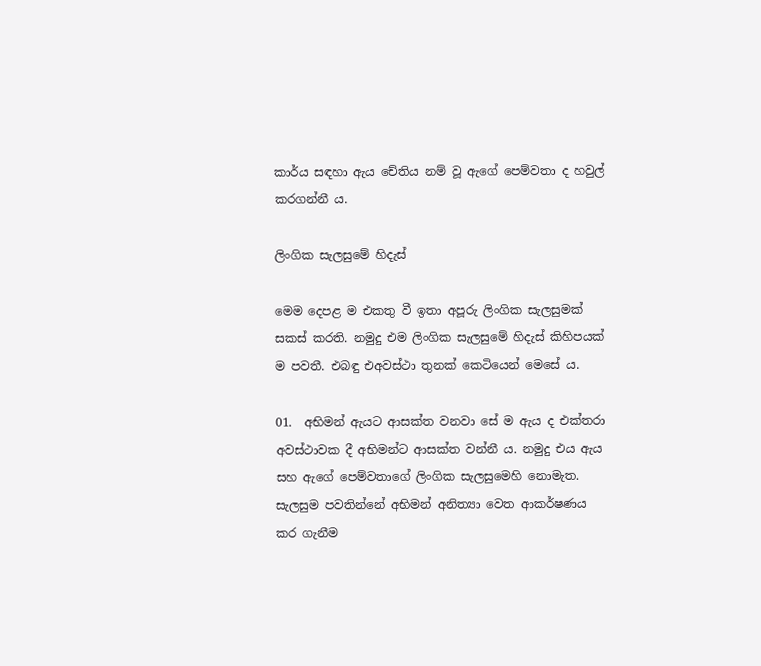කාර්ය සඳහා ඇය චේතිය නම් වූ ඇගේ පෙම්වතා ද හවුල් කරගන්නී ය.

ලිංගික සැලසුමේ හිදැස්

මෙම දෙපළ ම එකතු වී ඉතා අපූරු ලිංගික සැලසුමක් සකස් කරති. නමුදු එම ලිංගික සැලසුමේ හිදැස් කිහිපයක් ම පවතී. එබඳු එඅවස්ථා තුනක් කෙටියෙන් මෙසේ ය.

01.  අභිමන් ඇයට ආසක්ත වනවා සේ ම ඇය ද එක්තරා අවස්ථාවක දී අභිමන්ට ආසක්ත වන්නී ය. නමුදු එය ඇය සහ ඇගේ පෙම්වතාගේ ලිංගික සැලසුමෙහි නොමැත. සැලසුම පවතින්නේ අභිමන් අනිත්‍යා වෙත ආකර්ෂණය කර ගැනීම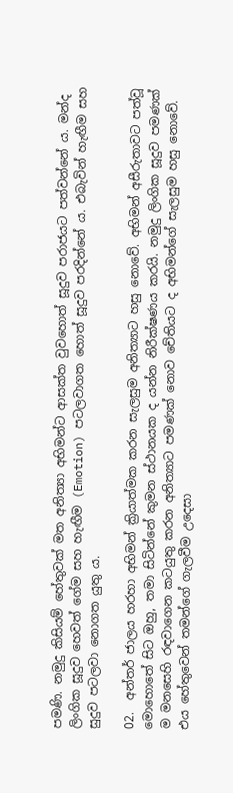පමණි. නමුදු කිසියම් හේතුවක් මත අනිත්‍යා අභිමන්ට ආසක්ත වුවහොත් සූදුව පරාජයට පත්වන්නේ ය. මන්ද ලිංගික සූදුව හෙවත් ගේම සහ හැඟීම (Emotion) පටලවාගත හොත් සූදුව පරදින්නේ ය. එබැවින් හැඟීම සහ සුදුව පටලවා නොගත යුතු ය.

02.  අන්තර් ජාලය හරහා අභිමන් ක්‍රියාත්මක කරන සැලසුම අනිත්‍යාට හසු නොවේ. අභිමන් අසීරුතාවට පත්වූ මොහොතේ සිට ඔහු, තමා සිටින්නේ කුමන ස්ථානයක ද යන්න නිරීක්ෂණය කරයි. නමුදු ලිංගික සූදුව පමණක් ම මනසෙහි රඳවාගෙන කටයුතු කරන අනිත්‍යාට පමණක් නොව චේතියට ද අභිමන්ගේ සැලසුම හසු නොවේ. එය හේතුවෙන් තමන්ගේ ගැලවීම උදෙසා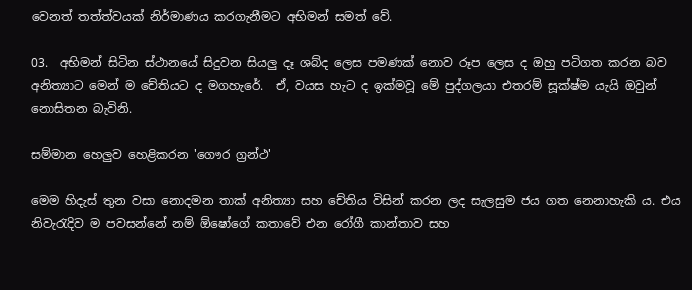වෙනත් තත්ත්වයක් නිර්මාණය කරගැනීමට අභිමන් සමත් වේ.

03.  අභිමන් සිටින ස්ථානයේ සිදුවන සියලු දෑ ශබ්ද ලෙස පමණක් නොව රූප ලෙස ද ඔහු පටිගත කරන බව අනිත්‍යාට මෙන් ම චේතියට ද මගහැරේ.  ඒ, වයස හැට ද ඉක්මවූ මේ පුද්ගලයා එතරම් සූක්ෂ්ම යැයි ඔවුන් නොසිතන බැවිනි.

සම්මාන හෙලුව හෙළිකරන 'ගෞර ග්‍රන්ථ'

මෙම හිදැස් තුන වසා නොදමන තාක් අනිත්‍යා සහ චේතිය විසින් කරන ලද සැලසුම ජය ගත නෙනාහැකි ය. එය නිවැරැදිව ම පවසන්නේ නම් ඕෂෝගේ කතාවේ එන රෝගී කාන්තාව සහ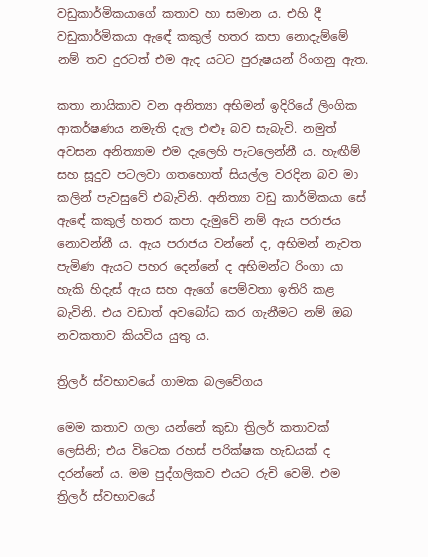වඩුකාර්මිකයාගේ කතාව හා සමාන ය. එහි දී වඩුකාර්මිකයා ඇඳේ කකුල් හතර කපා නොදැම්මේ නම් තව දුරටත් එම ඇද යටට පුරුෂයන් රිංගනු ඇත.

කතා නායිකාව වන අනිත්‍යා අභිමන් ඉදිරියේ ලිංගික ආකර්ෂණය නමැති දැල එළූ බව සැබැවි. නමුත් අවසන අනිත්‍යාම එම දැලෙහි පැටලෙන්නී ය. හැඟීම් සහ සූදුව පටලවා ගතහොත් සියල්ල වරදින බව මා කලින් පැවසුවේ එබැවිනි. අනිත්‍යා වඩු කාර්මිකයා සේ ඇඳේ කකුල් හතර කපා දැමුවේ නම් ඇය පරාජය නොවන්නී ය. ඇය පරාජය වන්නේ ද, අභිමන් නැවත පැමිණ ඇයට පහර දෙන්නේ ද අභිමන්ට රිංගා යා හැකි හිදැස් ඇය සහ ඇගේ පෙම්වතා ඉතිරි කළ බැවිනි. එය වඩාත් අවබෝධ කර ගැනීමට නම් ඔබ නවකතාව කියවිය යුතු ය.

ත්‍රිලර් ස්වභාවයේ ගාමක බලවේගය

මෙම කතාව ගලා යන්නේ කුඩා ත්‍රිලර් කතාවක් ලෙසිනි; එය විටෙක රහස් පරික්ෂක හැඩයක් ද දරන්නේ ය. මම පුද්ගලිකව එයට රුචි වෙමි. එම ත්‍රිලර් ස්වභාවයේ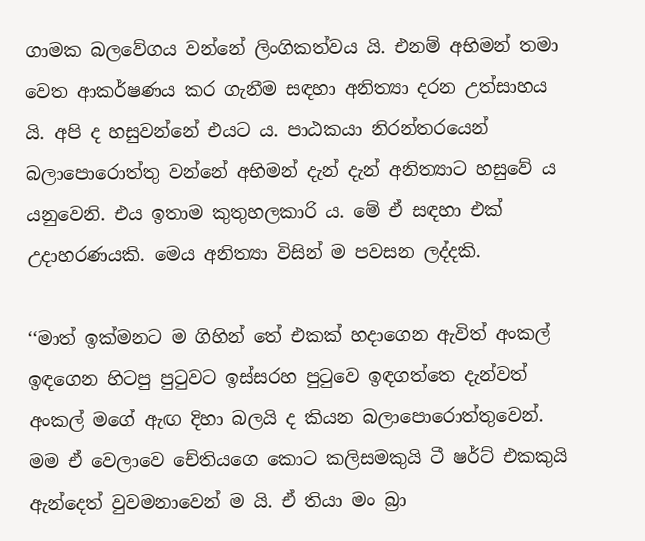ගාමක බලවේගය වන්නේ ලිංගිකත්වය යි. එනම් අභිමන් තමා වෙත ආකර්ෂණය කර ගැනීම සඳහා අනිත්‍යා දරන උත්සාහය යි. අපි ද හසුවන්නේ එයට ය. පාඨකයා නිරන්තරයෙන් බලාපොරොත්තු වන්නේ අභිමන් දැන් දැන් අනිත්‍යාට හසුවේ ය යනුවෙනි. එය ඉතාම කුතුහලකාරි ය. මේ ඒ සඳහා එක් උදාහරණයකි. මෙය අනිත්‍යා විසින් ම පවසන ලද්දකි.

‘‘මාත් ඉක්මනට ම ගිහින් තේ එකක් හදාගෙන ඇවිත් අංකල් ඉඳගෙන හිටපු පුටුවට ඉස්සරහ පුටුවෙ ඉඳගත්තෙ දැන්වත් අංකල් මගේ ඇඟ දිහා බලයි ද කියන බලාපොරොත්තුවෙන්. මම ඒ වෙලාවෙ චේතියගෙ කොට කලිසමකුයි ටී ෂර්ට් එකකුයි ඇන්දෙත් වුවමනාවෙන් ම යි. ඒ තියා මං බ්‍රා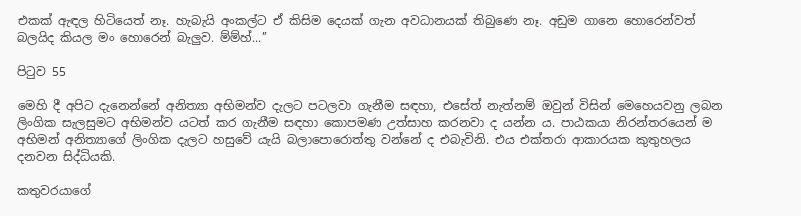එකක් ඇඳල හිටියෙත් නෑ. හැබැයි අංකල්ට ඒ කිසිම දෙයක් ගැන අවධානයක් තිබුණෙ නෑ. අඩුම ගානෙ හොරෙන්වත් බලයිද කියල මං හොරෙන් බැලුව. ම්ම්හ්...’’

පිටුව 55

මෙහි දී අපිට දැනෙන්නේ අනිත්‍යා අභිමන්ව දැලට පටලවා ගැනීම සඳහා, එසේත් නැත්නම් ඔවුන් විසින් මෙහෙයවනු ලබන ලිංගික සැලසුමට අභිමන්ව යටත් කර ගැනීම සඳහා කොපමණ උත්සාහ කරනවා ද යන්න ය. පාඨකයා නිරන්තරයෙන් ම අභිමන් අනිත්‍යාගේ ලිංගික දැලට හසුවේ යැයි බලාපොරොත්තු වන්නේ ද එබැවිනි. එය එක්තරා ආකාරයක කුතුහලය දනවන සිද්ධියකි.

කතුවරයාගේ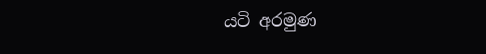යටි අරමුණ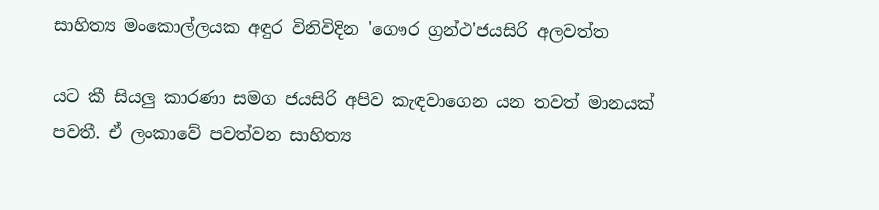සාහිත්‍ය මංකොල්ලයක අඳුර විනිවිදින 'ගෞර ග්‍රන්ථ'ජයසිරි අලවත්ත

යට කී සියලු කාරණා සමග ජයසිරි අපිව කැඳවාගෙන යන තවත් මානයක් පවතී. ඒ ලංකාවේ පවත්වන සාහිත්‍ය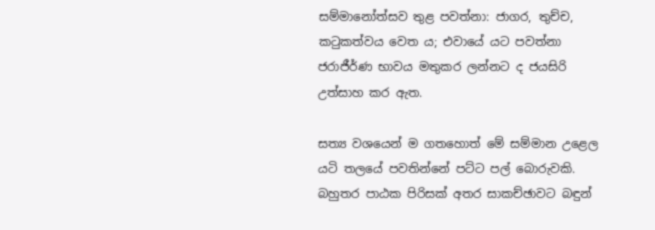සම්මානෝත්සව තුළ පවත්නා: ජාගර, තුච්ච, කටුකත්වය වෙත ය; එවායේ යට පවත්නා ජරාජීර්ණ භාවය මතුකර ලන්නට ද ජයසිරි උත්සාහ කර ඇත.

සත්‍ය වශයෙන් ම ගතහොත් මේ සම්මාන උළෙල යටි තලයේ පවතින්නේ පට්ට පල් බොරුවකි. බහුතර පාඨක පිරිසක් අතර සාකච්ඡාවට බඳුන්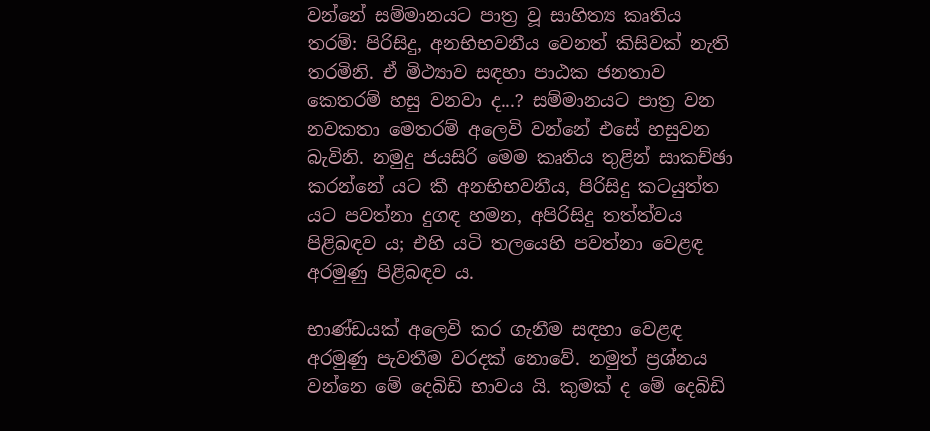වන්නේ සම්මානයට පාත්‍ර වූ සාහිත්‍ය කෘතිය තරම්: පිරිසිදු, අනභිභවනීය වෙනත් කිසිවක් නැති තරමිනි. ඒ මිථ්‍යාව සඳහා පාඨක ජනතාව කෙතරම් හසු වනවා ද...? සම්මානයට පාත්‍ර වන නවකතා මෙතරම් අලෙවි වන්නේ එසේ හසුවන බැවිනි. නමුදු ජයසිරි මෙම කෘතිය තුළින් සාකච්ඡා කරන්නේ යට කී අනභිභවනීය, පිරිසිදු කටයුත්ත යට පවත්නා දුගඳ හමන, අපිරිසිදු තත්ත්වය පිළිබඳව ය; එහි යටි තලයෙහි පවත්නා වෙළඳ අරමුණු පිළිබඳව ය.

භාණ්ඩයක් අලෙවි කර ගැනීම සඳහා වෙළඳ අරමුණු පැවතීම වරදක් නොවේ. නමුත් ප්‍රශ්නය වන්නෙ මේ දෙබිඩි භාවය යි. කුමක් ද මේ දෙබිඩි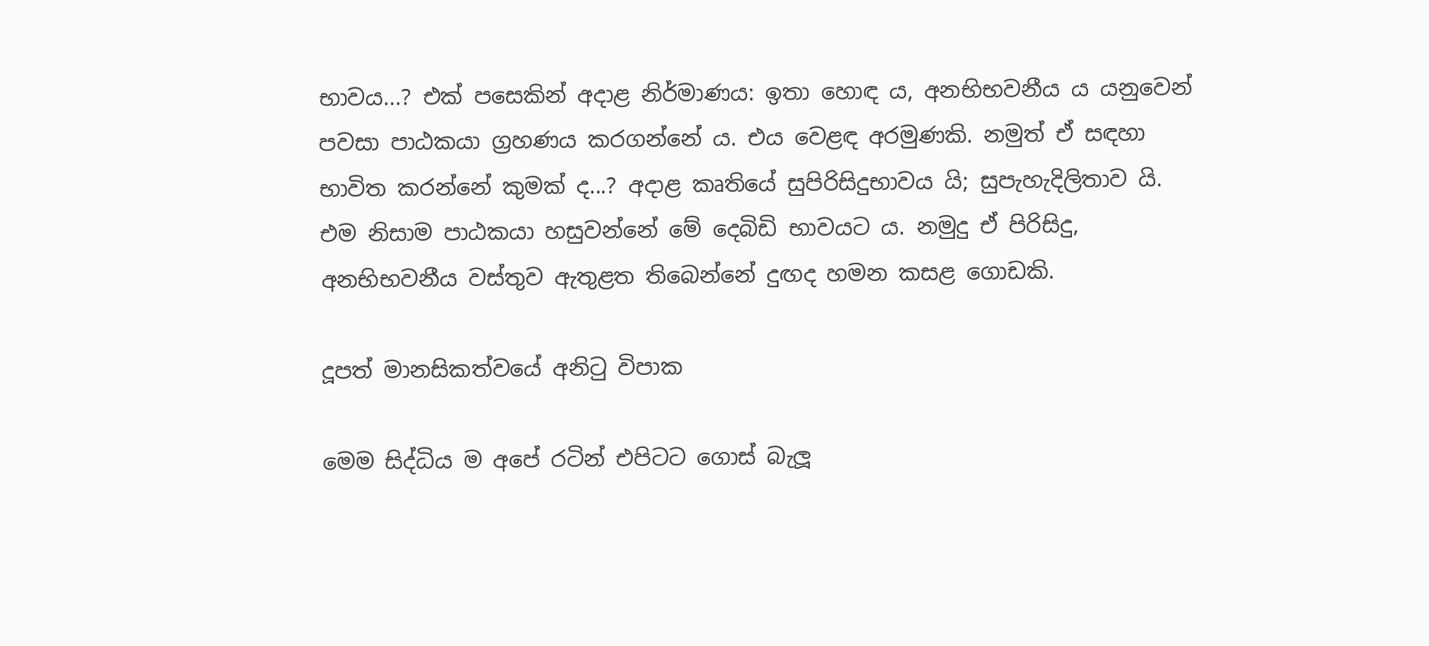භාවය...? එක් පසෙකින් අදාළ නිර්මාණය: ඉතා හොඳ ය, අනභිභවනීය ය යනුවෙන් පවසා පාඨකයා ග්‍රහණය කරගන්නේ ය. එය වෙළඳ අරමුණකි. නමුත් ඒ සඳහා භාවිත කරන්නේ කුමක් ද...? අදාළ කෘතියේ සුපිරිසිදුභාවය යි; සුපැහැදිලිතාව යි. එම නිසාම පාඨකයා හසුවන්නේ මේ දෙබිඩි භාවයට ය. නමුදු ඒ පිරිසිදු, අනභිභවනීය වස්තුව ඇතුළත තිබෙන්නේ දුඟද හමන කසළ ගොඩකි.

දූපත් මානසිකත්වයේ අනිටු විපාක

මෙම සිද්ධිය ම අපේ රටින් එපිටට ගොස් බැලූ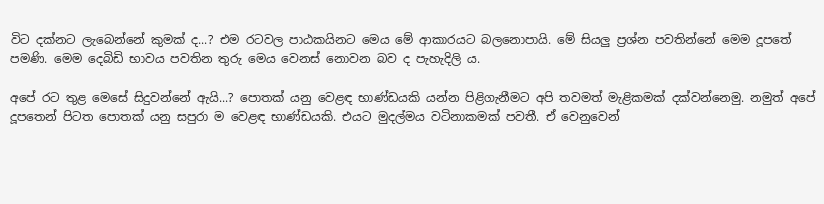විට දක්නට ලැබෙන්නේ කුමක් ද...? එම රටවල පාඨකයිනට මෙය මේ ආකාරයට බලනොපායි. මේ සියලු ප්‍රශ්න පවතින්නේ මෙම දූපතේ පමණි. මෙම දෙබිඩි භාවය පවතින තුරු මෙය වෙනස් නොවන බව ද පැහැදිලි ය.

අපේ රට තුළ මෙසේ සිදුවන්නේ ඇයි...? පොතක් යනු වෙළඳ භාණ්ඩයකි යන්න පිළිගැනීමට අපි තවමත් මැළිකමක් දක්වන්නෙමු. නමුත් අපේ දූපතෙන් පිටත පොතක් යනු සපුරා ම වෙළඳ භාණ්ඩයකි. එයට මුදල්මය වටිනාකමක් පවතී. ඒ වෙනුවෙන්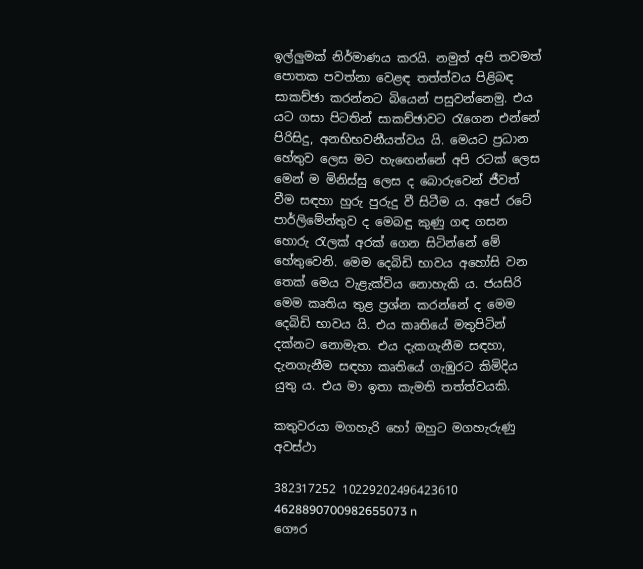ඉල්ලුමක් නිර්මාණය කරයි. නමුත් අපි තවමත් පොතක පවත්නා වෙළඳ තත්ත්වය පිළිබඳ සාකච්ඡා කරන්නට බියෙන් පසුවන්නෙමු. එය යට ගසා පිටතින් සාකච්ඡාවට රැගෙන එන්නේ පිරිසිදු, අනභිභවනීයත්වය යි. මෙයට ප්‍රධාන හේතුව ලෙස මට හැඟෙන්නේ අපි රටක් ලෙස මෙන් ම මිනිස්සු ලෙස ද බොරුවෙන් ජීවත් වීම සඳහා හුරු පුරුදු වී සිටීම ය. අපේ රටේ පාර්ලිමේන්තුව ද මෙබඳු කුණු ගඳ ගසන හොරු රැලක් අරක් ගෙන සිටින්නේ මේ හේතුවෙනි. මෙම දෙබිඩි භාවය අහෝසි වන තෙක් මෙය වැළැක්විය නොහැකි ය. ජයසිරි මෙම කෘතිය තුළ ප්‍රශ්න කරන්නේ ද මෙම දෙබිඩි භාවය යි. එය කෘතියේ මතුපිටින් දක්නට නොමැත. එය දැකගැනීම සඳහා, දැනගැනීම සඳහා කෘතියේ ගැඹුරට කිමිදිය යුතු ය. එය මා ඉතා කැමති තත්ත්වයකි.

කතුවරයා මගහැරි හෝ ඔහුට මගහැරුණු අවස්ථා

382317252 10229202496423610 4628890700982655073 n
ගෞර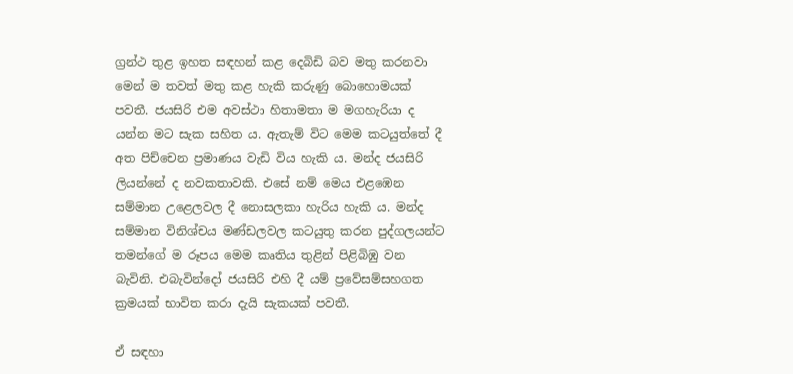ග්‍රන්ථ තුළ ඉහත සඳහන් කළ දෙබිඩි බව මතු කරනවා මෙන් ම තවත් මතු කළ හැකි කරුණු බොහොමයක් පවතී. ජයසිරි එම අවස්ථා හිතාමතා ම මගහැරියා ද යන්න මට සැක සහිත ය. ඇතැම් විට මෙම කටයුත්තේ දී අත පිච්චෙන ප්‍රමාණය වැඩි විය හැකි ය. මන්ද ජයසිරි ලියන්නේ ද නවකතාවකි. එසේ නම් මෙය එළඹෙන සම්මාන උළෙලවල දී නොසලකා හැරිය හැකි ය. මන්ද සම්මාන විනිශ්චය මණ්ඩලවල කටයුතු කරන පුද්ගලයන්ට තමන්ගේ ම රූපය මෙම කෘතිය තුළින් පිළිබිඹු වන බැවිනි. එබැවින්දෝ ජයසිරි එහි දී යම් ප්‍රවේසම්සහගත ක්‍රමයක් භාවිත කරා දැයි සැකයක් පවතී.

ඒ සඳහා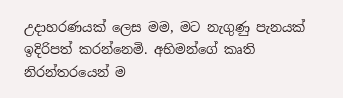උදාහරණයක් ලෙස මම, මට නැගුණු පැනයක් ඉදිරිපත් කරන්නෙමි. අභිමන්ගේ කෘති නිරන්තරයෙන් ම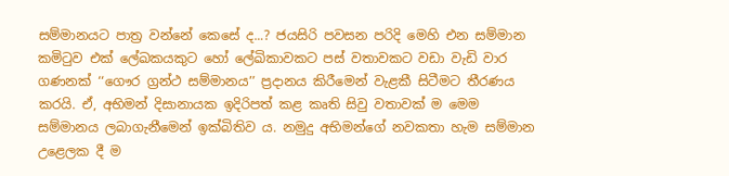සම්මානයට පාත්‍ර වන්නේ කෙසේ ද...? ජයසිරි පවසන පරිදි මෙහි එන සම්මාන කමිටුව එක් ලේඛකයකුට හෝ ලේඛිකාවකට පස් වතාවකට වඩා වැඩි වාර ගණනක් ‘‘ගෞර ග්‍රන්ථ සම්මානය’’ ප්‍රදානය කිරීමෙන් වැළකී සිටීමට තීරණය කරයි. ඒ, අභිමන් දිසානායක ඉදිරිපත් කළ කෘති සිවු වතාවක් ම මෙම සම්මානය ලබාගැනීමෙන් ඉක්බිතිව ය. නමුදු අභිමන්ගේ නවකතා හැම සම්මාන උළෙලක දී ම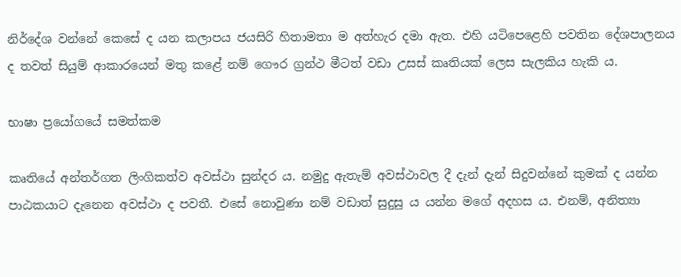නිර්දේශ වන්නේ කෙසේ ද යන කලාපය ජයසිරි හිතාමතා ම අත්හැර දමා ඇත. එහි යටිපෙළෙහි පවතින දේශපාලනය ද තවත් සියුම් ආකාරයෙන් මතු කළේ නම් ගෞර ග්‍රන්ථ මීටත් වඩා උසස් කෘතියක් ලෙස සැලකිය හැකි ය.

භාෂා ප්‍රයෝගයේ සමත්කම

කෘතියේ අන්තර්ගත ලිංගිකත්ව අවස්ථා සුන්දර ය. නමුදු ඇතැම් අවස්ථාවල දී දැන් දැන් සිදුවන්නේ කුමක් ද යන්න පාඨකයාට දැනෙන අවස්ථා ද පවතී. එසේ නොවුණා නම් වඩාත් සුදුසු ය යන්න මගේ අදහස ය. එනම්, අනිත්‍යා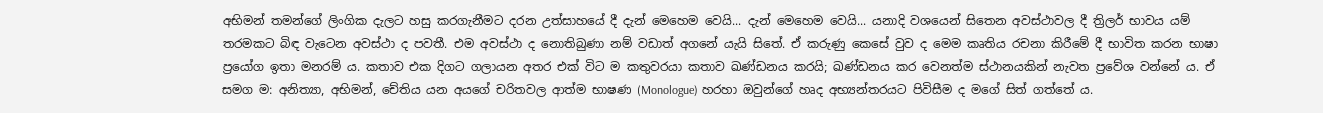අභිමන් තමන්ගේ ලිංගික දැලට හසු කරගැනීමට දරන උත්සාහයේ දී දැන් මෙහෙම වෙයි... දැන් මෙහෙම වෙයි... යනාදි වශයෙන් සිතෙන අවස්ථාවල දී ත්‍රිලර් භාවය යම් තරමකට බිඳ වැටෙන අවස්ථා ද පවතී. එම අවස්ථා ද නොතිබුණා නම් වඩාත් අගනේ යැයි සිතේ. ඒ කරුණු කෙසේ වුව ද මෙම කෘතිය රචනා කිරීමේ දී භාවිත කරන භාෂා ප්‍රයෝග ඉතා මනරම් ය. කතාව එක දිගට ගලායන අතර එක් විට ම කතුවරයා කතාව ඛණ්ඩනය කරයි; ඛණ්ඩනය කර වෙනත්ම ස්ථානයකින් නැවත ප්‍රවේශ වන්නේ ය. ඒ සමග ම: අනිත්‍යා, අභිමන්, චේතිය යන අයගේ චරිතවල ආත්ම භාෂණ (Monologue) හරහා ඔවුන්ගේ හෘද අභ්‍යන්තරයට පිවිසීම ද මගේ සිත් ගත්තේ ය.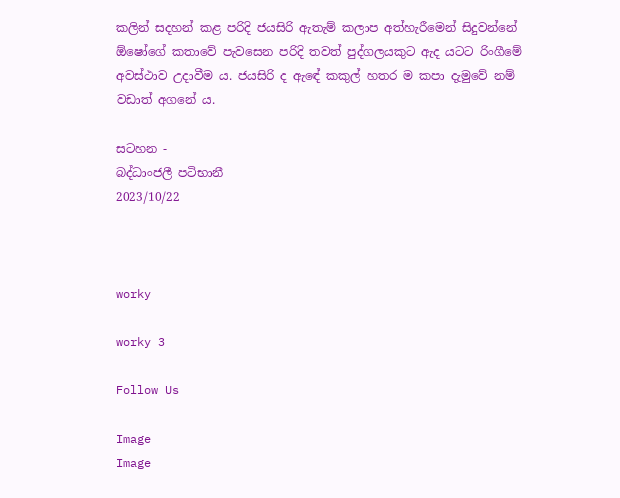කලින් සදහන් කළ පරිදි ජයසිරි ඇතැම් කලාප අත්හැරීමෙන් සිදුවන්නේ ඕෂෝගේ කතාවේ පැවසෙන පරිදි තවත් පුද්ගලයකුට ඇද යටට රිංගීමේ අවස්ථාව උදාවීම ය. ජයසිරි ද ඇඳේ කකුල් හතර ම කපා දැමුවේ නම් වඩාත් අගනේ ය.

සටහන -
බද්ධාංජලී පටිභානී
2023/10/22



worky

worky 3

Follow Us

Image
Image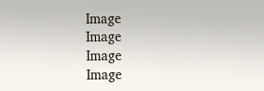Image
Image
Image
Image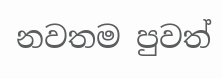නවතම පුවත්